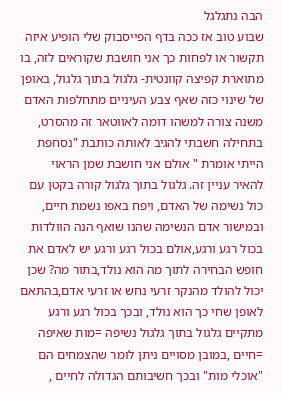הבה נתגלגל
שבוע טוב אז ככה בדף הפייסבוק שלי הופיע איזה תקשור או לפחות כך אני חושבת שקוראים לזה, בו מתוארת קפיצה קוונטית- גלגול בתוך גלגול, באופן של שינוי כזה שאף צבע העיניים מתחלפות האדם משנה צורה למשהו דומה לאווטאר זה מהסרט, בתחילה חשבתי להגיב לאותה כותבת "נסחפת הייתי אומרת " אולם אני חושבת שמן הראוי להאיר עניין זה. גלגול בתוך גלגול קורה בקטן עם כול נשימה של האדם, ויפח באפו נשמת חיים, ובמישור אדם הנשימה שהנו שואף הנה הוולדות בכול רגע ורגע,אולם בכול רגע ורגע יש לאדם את חופש הבחירה לתוך מה הוא נולד,בתור מה? שכן יכול להולד מהנקר זרעי נחש או זרעי אדם,בהתאם לאופן שחי כך הוא נולד, ובכך בכול רגע ורגע מתקיים גלגול בתוך גלגול נשיפה =מות שאיפה =חיים ,במובן מסויים ניתן לומר שהצמחים הם "אוכלי מות" ובכך חשיבותם הגדולה לחיים ,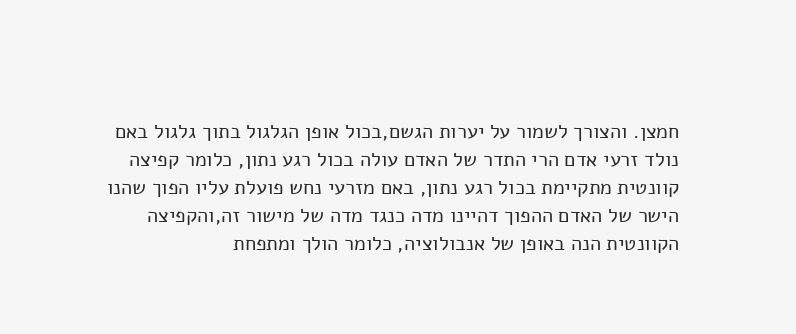חמצן. והצורך לשמור על יערות הגשם,בכול אופן הגלגול בתוך גלגול באם נולד זרעי אדם הרי התדר של האדם עולה בכול רגע נתון, כלומר קפיצה קוונטית מתקיימת בכול רגע נתון, באם מזרעי נחש פועלת עליו הפוך שהנו הישר של האדם ההפוך דהיינו מדה כנגד מדה של מישור זה,והקפיצה הקוונטית הנה באופן של אנבולוציה, כלומר הולך ומתפחת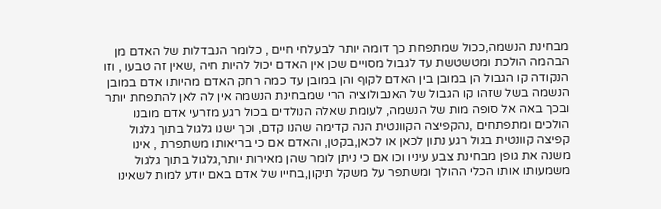מבחינת הנשמה,ככול שמתפחת כך דומה יותר לבעלחי חיים , כלומר הנבדלות של האדם מן הבהמה הולכת ומטשטשת עד לגבול מסויים שכן אין האדם יכול להיות חיה ,שאין זה טבעו , וזו הנקודה קו הגבול הן במובן בין האדם לקוף והן במובן עד כמה רחק האדם מהיותו אדם במובן הנשמה בשל שזהו קו הגבול של האנבולוציה הרי שמבחינת הנשמה אין לה לאן להתפחת יותר ובכך באה אל סופה מות של הנשמה, לעומת שאלה הנולדים בכול רגע מזרעי אדם מובנו הולכים ומתפתחים ,נהקפיצה הקוונטית הנה קדימה שהנו קדם, וכך ישנו גלגול בתוך גלגול קפיצה קוונטית בגול רגע נתון לכאן או לכאן,בקטן, והאדם אם כי בריאותו משתפרת , אינו משנה את גופן מבחינת צבע עיניו וכו אם כי ניתן לומר שהן מאירות יותר,גלגול בתוך גלגול משמעותו אותו הכלי ההולך ומשתפר על משקל תיקון,בחייו של אדם באם יודע למות לשאינו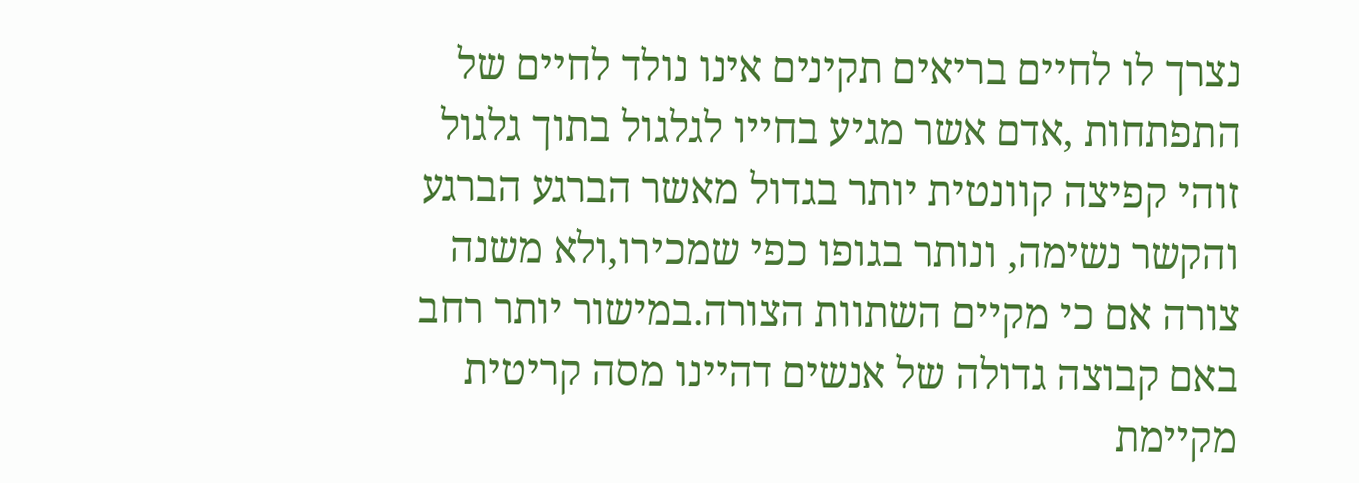נצרך לו לחיים בריאים תקינים אינו נולד לחיים של התפתחות ,אדם אשר מגיע בחייו לגלגול בתוך גלגול זוהי קפיצה קוונטית יותר בגדול מאשר הברגע הברגע והקשר נשימה, ונותר בגופו כפי שמכירו,ולא משנה צורה אם כי מקיים השתוות הצורה.במישור יותר רחב באם קבוצה גדולה של אנשים דהיינו מסה קריטית מקיימת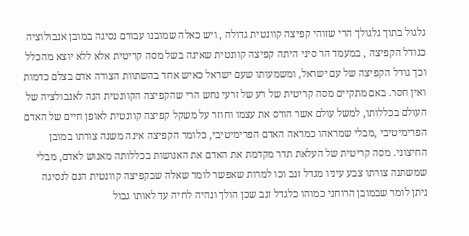גלגול בתוך גלגולך הרי שזוהי קפיצה קוונטית גדולה , ויש כאלה שמובנו עבורם נסיגה במובן אנבולוציה כגודל הקפיצה , במעמד הר סיני היתה קפיצה קוונטית שאינה בשל מסה קריטית אלא ללא יוצא מהכלל וכך גודל הקפיצה של עם ישראל, ומשמעותו שעם ישראל כאיש אחד בהשתוות הצורה אדם בצלם כדמות ואין חסר. באם מתקיים מסה קריטית של רע של זרעי נחש הרי שהקפיצה הקוונטית הנה לאנבולציה של העולם בכללותו, למשל עולם אשר הורס את עצמו וחוזר על משקל קפיצה קוונטית לאופן חיים של האדם הפרימיטיבי ,מבלי שמראהו כמראה האדם הפרימיטיבי, כלומר הקפיצה אינה משנה צורתו במובן החיצוני. מסה קריטית של העלאת תדר מקדמת את האדם את האנושות בכללותה מאנוש לאדם, מבלי שמשתנה צורתו צבע עיניו מגדל זנב וכו למרות שאפשר לומר שאלה שבקפיצה קוונטית הנם לנסיגה ניתן לומר שבמובן הרוחני כמוהו כלגדל זנב שכן הולך ונהיה לחיה עד לאותו גבול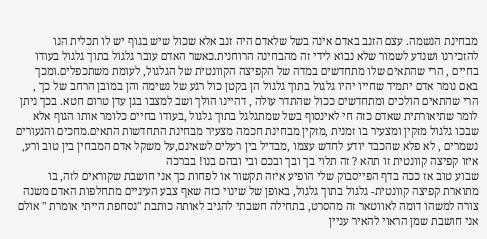מבחינת הנשמה. עצם הזנב באדם אינה בשל שלאדם היה זנב אלא שכול שיש בגוף יש לו תכלית הנו להזכירנו ושנדע לשמור שלא נבוא לידי זה מהבחינה הרוחנית.כאשר האדם עובר גלגול בתוך גלגול בעודו בחיים , הרי שהתאים שלו מתחדשים במדה של הקפיצה הקוונטית של הגלגול, לעומת משתכפלים.ומכך באם נומר אדם יתמיד שחייו יהיו גלגול בתוך גלגול הן בקטן כול רגע של נשימה והן במובן הרחב של כך , הרי שהתאים הולכים ומתחדשים ככול שהתדר עולה , דהיינו הולך ושב למצבו בגן עדן טרום חטא. בכך ניתן לומר שתיאורתית שאדם כזה חי לאינסוף בשל שמתגלגל בתוך גלגול ,בעודו בחיים כלומר אותו הגוף אלא שבכו גלגול מזקין ומצעיר בו זמנית ,מזקין מבחינת חכמה מצעיר מבחינת התחדשות התאים.מחכים והנעורים נשמרים , לא פלא שהכבד יודע לחדש עצמו ,מבדיל בין רעלים לשאינם,על משקל אדם המבחין בין טוב ורע, איזו קפיצה קוונטית זו תהא ? זה תלוי בך ובך ובכם ובי ובהם בנו! בברכה
שבוע טוב אז ככה בדף הפייסבוק שלי הופיע איזה תקשור או לפחות כך אני חושבת שקוראים לזה, בו מתוארת קפיצה קוונטית- גלגול בתוך גלגול, באופן של שינוי כזה שאף צבע העיניים מתחלפות האדם משנה צורה למשהו דומה לאווטאר זה מהסרט, בתחילה חשבתי להגיב לאותה כותבת "נסחפת הייתי אומרת " אולם אני חושבת שמן הראוי להאיר עניין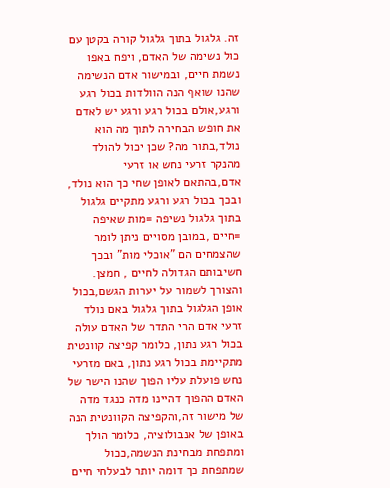זה. גלגול בתוך גלגול קורה בקטן עם כול נשימה של האדם, ויפח באפו נשמת חיים, ובמישור אדם הנשימה שהנו שואף הנה הוולדות בכול רגע ורגע,אולם בכול רגע ורגע יש לאדם את חופש הבחירה לתוך מה הוא נולד,בתור מה? שכן יכול להולד מהנקר זרעי נחש או זרעי אדם,בהתאם לאופן שחי כך הוא נולד, ובכך בכול רגע ורגע מתקיים גלגול בתוך גלגול נשיפה =מות שאיפה =חיים ,במובן מסויים ניתן לומר שהצמחים הם "אוכלי מות" ובכך חשיבותם הגדולה לחיים , חמצן. והצורך לשמור על יערות הגשם,בכול אופן הגלגול בתוך גלגול באם נולד זרעי אדם הרי התדר של האדם עולה בכול רגע נתון, כלומר קפיצה קוונטית מתקיימת בכול רגע נתון, באם מזרעי נחש פועלת עליו הפוך שהנו הישר של האדם ההפוך דהיינו מדה כנגד מדה של מישור זה,והקפיצה הקוונטית הנה באופן של אנבולוציה, כלומר הולך ומתפחת מבחינת הנשמה,ככול שמתפחת כך דומה יותר לבעלחי חיים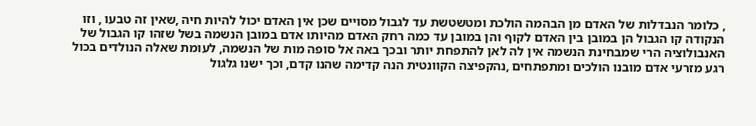, כלומר הנבדלות של האדם מן הבהמה הולכת ומטשטשת עד לגבול מסויים שכן אין האדם יכול להיות חיה ,שאין זה טבעו , וזו הנקודה קו הגבול הן במובן בין האדם לקוף והן במובן עד כמה רחק האדם מהיותו אדם במובן הנשמה בשל שזהו קו הגבול של האנבולוציה הרי שמבחינת הנשמה אין לה לאן להתפחת יותר ובכך באה אל סופה מות של הנשמה, לעומת שאלה הנולדים בכול רגע מזרעי אדם מובנו הולכים ומתפתחים ,נהקפיצה הקוונטית הנה קדימה שהנו קדם, וכך ישנו גלגול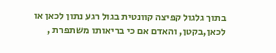בתוך גלגול קפיצה קוונטית בגול רגע נתון לכאן או לכאן,בקטן, והאדם אם כי בריאותו משתפרת ,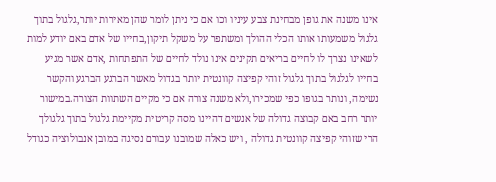אינו משנה את גופן מבחינת צבע עיניו וכו אם כי ניתן לומר שהן מאירות יותר,גלגול בתוך גלגול משמעותו אותו הכלי ההולך ומשתפר על משקל תיקון,בחייו של אדם באם יודע למות לשאינו נצרך לו לחיים בריאים תקינים אינו נולד לחיים של התפתחות ,אדם אשר מגיע בחייו לגלגול בתוך גלגול זוהי קפיצה קוונטית יותר בגדול מאשר הברגע הברגע והקשר נשימה, ונותר בגופו כפי שמכירו,ולא משנה צורה אם כי מקיים השתוות הצורה.במישור יותר רחב באם קבוצה גדולה של אנשים דהיינו מסה קריטית מקיימת גלגול בתוך גלגולך הרי שזוהי קפיצה קוונטית גדולה , ויש כאלה שמובנו עבורם נסיגה במובן אנבולוציה כגודל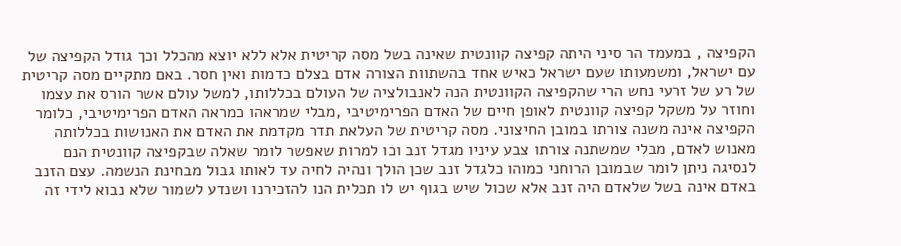הקפיצה , במעמד הר סיני היתה קפיצה קוונטית שאינה בשל מסה קריטית אלא ללא יוצא מהכלל וכך גודל הקפיצה של עם ישראל, ומשמעותו שעם ישראל כאיש אחד בהשתוות הצורה אדם בצלם כדמות ואין חסר. באם מתקיים מסה קריטית של רע של זרעי נחש הרי שהקפיצה הקוונטית הנה לאנבולציה של העולם בכללותו, למשל עולם אשר הורס את עצמו וחוזר על משקל קפיצה קוונטית לאופן חיים של האדם הפרימיטיבי ,מבלי שמראהו כמראה האדם הפרימיטיבי, כלומר הקפיצה אינה משנה צורתו במובן החיצוני. מסה קריטית של העלאת תדר מקדמת את האדם את האנושות בכללותה מאנוש לאדם, מבלי שמשתנה צורתו צבע עיניו מגדל זנב וכו למרות שאפשר לומר שאלה שבקפיצה קוונטית הנם לנסיגה ניתן לומר שבמובן הרוחני כמוהו כלגדל זנב שכן הולך ונהיה לחיה עד לאותו גבול מבחינת הנשמה. עצם הזנב באדם אינה בשל שלאדם היה זנב אלא שכול שיש בגוף יש לו תכלית הנו להזכירנו ושנדע לשמור שלא נבוא לידי זה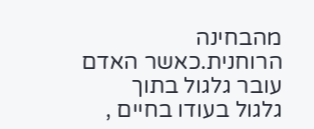מהבחינה הרוחנית.כאשר האדם עובר גלגול בתוך גלגול בעודו בחיים ,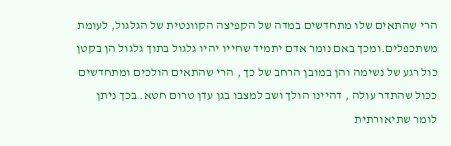הרי שהתאים שלו מתחדשים במדה של הקפיצה הקוונטית של הגלגול, לעומת משתכפלים.ומכך באם נומר אדם יתמיד שחייו יהיו גלגול בתוך גלגול הן בקטן כול רגע של נשימה והן במובן הרחב של כך , הרי שהתאים הולכים ומתחדשים ככול שהתדר עולה , דהיינו הולך ושב למצבו בגן עדן טרום חטא. בכך ניתן לומר שתיאורתית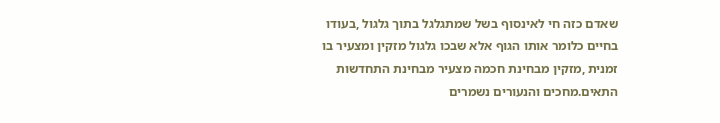שאדם כזה חי לאינסוף בשל שמתגלגל בתוך גלגול ,בעודו בחיים כלומר אותו הגוף אלא שבכו גלגול מזקין ומצעיר בו זמנית ,מזקין מבחינת חכמה מצעיר מבחינת התחדשות התאים.מחכים והנעורים נשמרים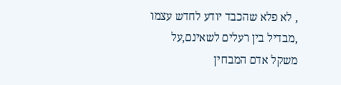, לא פלא שהכבד יודע לחדש עצמו ,מבדיל בין רעלים לשאינם,על משקל אדם המבחין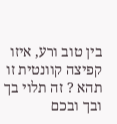בין טוב ורע, איזו קפיצה קוונטית זו תהא ? זה תלוי בך ובך ובכם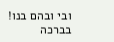ובי ובהם בנו! בברכה